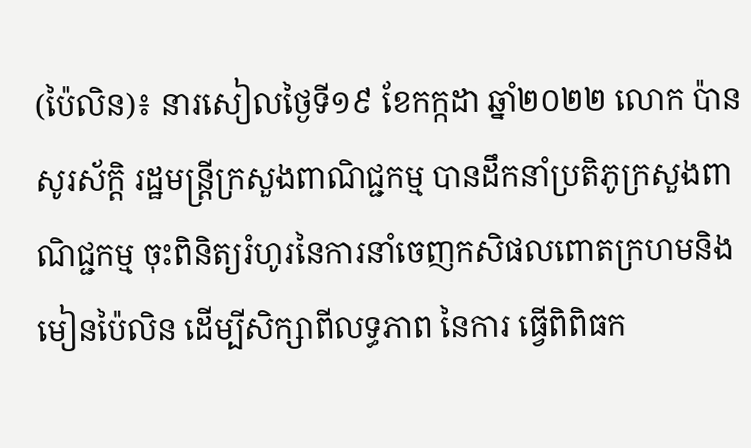(ប៉ៃលិន)៖ នារសៀលថ្ងៃទី១៩ ខែកក្កដា ឆ្នាំ២០២២ លោក ប៉ាន សូរស័ក្តិ រដ្ឋមន្រ្តីក្រសួងពាណិជ្ជកម្ម បានដឹកនាំប្រតិភូក្រសួងពាណិជ្ជកម្ម ចុះពិនិត្យរំហូរនៃការនាំចេញកសិផលពោតក្រហមនិងមៀនប៉ៃលិន ដើម្បីសិក្សាពីលទ្ធភាព នៃការ ធ្វើពិពិធក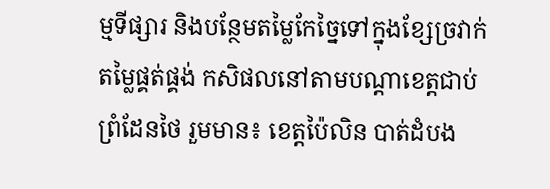ម្មទីផ្សារ និងបន្ថែមតម្លៃកែច្នៃទៅក្នុងខ្សែច្រវាក់ តម្លៃផ្គត់ផ្គង់ កសិផលនៅតាមបណ្តាខេត្តជាប់ព្រំដែនថៃ រួមមាន៖ ខេត្តប៉ៃលិន បាត់ដំបង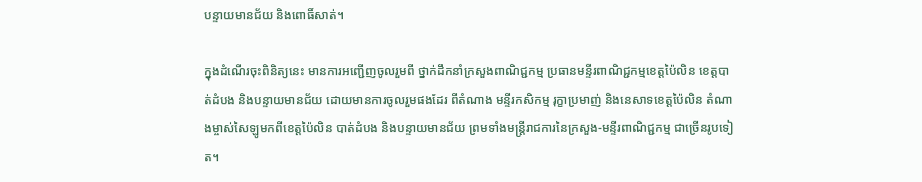បន្ទាយមានជ័យ និងពោធិ៍សាត់។

ក្នុងដំណើរចុះពិនិត្យនេះ មានការអញ្ជើញចូលរួមពី ថ្នាក់ដឹកនាំក្រសួងពាណិជ្ជកម្ម ប្រធានមន្ទីរពាណិជ្ជកម្មខេត្តប៉ៃលិន ខេត្តបាត់ដំបង និងបន្ទាយមានជ័យ ដោយមានការចូលរួមផងដែរ ពីតំណាង មន្ទីរកសិកម្ម រុក្ខាប្រមាញ់ និងនេសាទខេត្តប៉ៃលិន តំណាងម្ចាស់សៃឡូមកពីខេត្តប៉ៃលិន បាត់ដំបង និងបន្ទាយមានជ័យ ព្រមទាំងមន្រ្តីរាជការនៃក្រសួង-មន្ទីរពាណិជ្ជកម្ម ជាច្រើនរូបទៀត។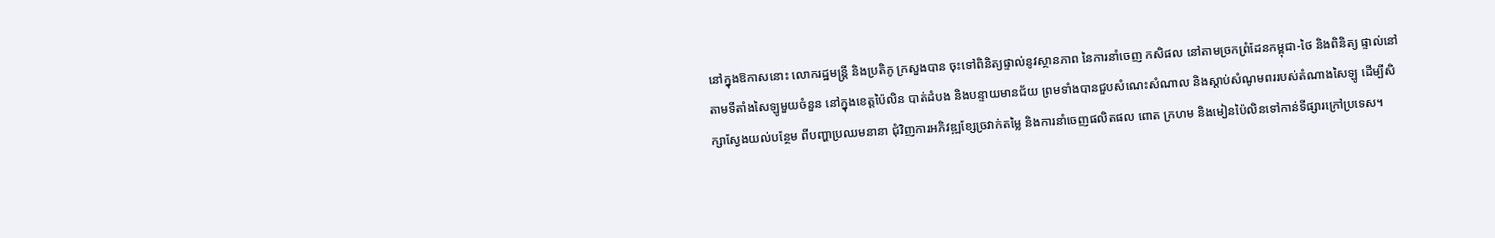នៅក្នុងឱកាសនោះ លោករដ្ឋមន្ត្រី និងប្រតិភូ ក្រសួងបាន ចុះទៅពិនិត្យផ្ទាល់នូវស្ថានភាព នៃការនាំចេញ កសិផល នៅតាមច្រកព្រំដែនកម្ពុជា-ថៃ និងពិនិត្យ ផ្ទាល់នៅតាមទីតាំងសៃឡូមួយចំនួន នៅក្នុងខេត្តប៉ៃលិន បាត់ដំបង និងបន្ទាយមានជ័យ ព្រមទាំងបានជួបសំណេះសំណាល និងស្តាប់សំណូមពររបស់តំណាងសៃឡូ ដើម្បីសិក្សាស្វែងយល់បន្ថែម ពីបញ្ហាប្រឈមនានា ជុំវិញការអភិវឌ្ឍខ្សែច្រវាក់តម្លៃ និងការនាំចេញផលិតផល ពោត ក្រហម និងមៀនប៉ៃលិនទៅកាន់ទីផ្សារក្រៅប្រទេស។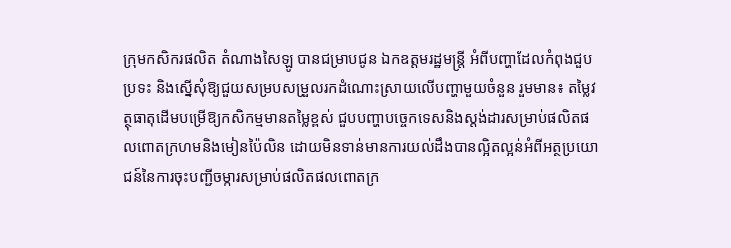ក្រុមកសិករផលិត តំណាងសៃឡូ បានជម្រាបជូន ឯកឧត្តមរដ្ឋមន្រ្តី អំពីបញ្ហាដែលកំពុងជួបប្រទះ និងស្នើសុំឱ្យជួយសម្របសម្រួលរកដំណោះស្រាយលើបញ្ហាមួយចំនួន រួមមាន៖ តម្លៃវត្ថុធាតុដើមបម្រើឱ្យកសិកម្មមានតម្លៃខ្ពស់ ជួបបញ្ហាបច្ចេកទេសនិងស្តង់ដារសម្រាប់ផលិតផលពោតក្រហមនិងមៀនប៉ៃលិន ដោយមិនទាន់មានការយល់ដឹងបានល្អិតល្អន់អំពីអត្ថប្រយោជន៍នៃការចុះបញ្ជីចម្ការសម្រាប់ផលិតផលពោតក្រ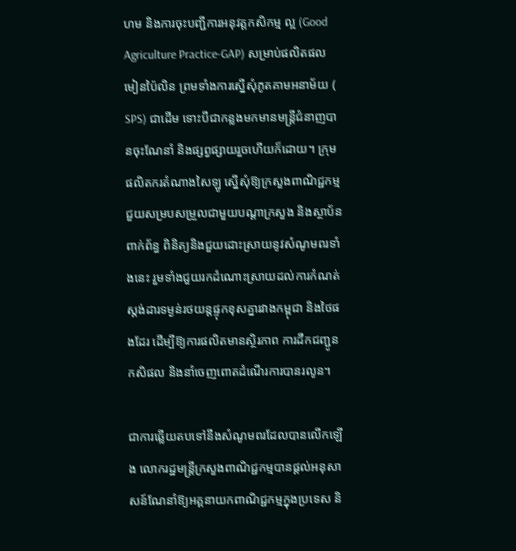ហម និងការចុះបញ្ជីការអនុវត្តកសិកម្ម ល្អ (Good Agriculture Practice-GAP) សម្រាប់ផលិតផលមៀនប៉ៃលិន ព្រមទាំងការស្នើសុំភូតគាមអនាម័យ ( SPS) ជាដើម ទោះបីជាកន្លងមកមានមន្ត្រីជំនាញបានចុះណែនាំ និងផ្សព្វផ្សាយរួចហើយក៏ដោយ។ ក្រុមផលិតករតំណាងសៃឡូ ស្នើសុំឱ្យក្រសួងពាណិជ្ជកម្មជួយសម្របសម្រួលជាមួយបណ្តាក្រសួង និងស្ថាប័នពាក់ព័ន្ធ ពិនិត្យនិងជួយដោះស្រាយនូវសំណូមពរទាំងនេះ រួមទាំងជួយរកដំណោះស្រាយដល់ការកំណត់ស្តង់ដារទម្ងន់រថយន្តផ្ទុកខុសគ្នារវាងកម្ពុជា និងថៃផងដែរ ដើម្បីឱ្យការផលិតមានស្ថិរភាព ការដឹកជញ្ជូនកសិផល និងនាំចេញពោតដំណើរការបានរលូន។

ជាការឆ្លើយតបទៅនឹងសំណូមពរដែលបានលើកឡើង លោករដ្ឋមន្ត្រីក្រសួងពាណិជ្ជកម្មបានផ្តល់អនុសាសន៍ណែនាំឱ្យអគ្គនាយកពាណិជ្ជកម្មក្នុងប្រទេស និ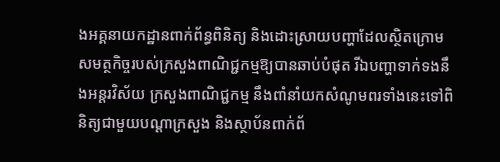ងអគ្គនាយកដ្ឋានពាក់ព័ន្ធពិនិត្យ និងដោះស្រាយបញ្ហាដែលស្ថិតក្រោមសមត្ថកិច្ចរបស់ក្រសួងពាណិជ្ជកម្មឱ្យបានឆាប់បំផុត រីឯបញ្ហាទាក់ទងនឹងអន្តរវិស័យ ក្រសួងពាណិជ្ជកម្ម នឹងពាំនាំយកសំណូមពរទាំងនេះទៅពិនិត្យជាមួយបណ្តាក្រសួង និងស្ថាប័នពាក់ព័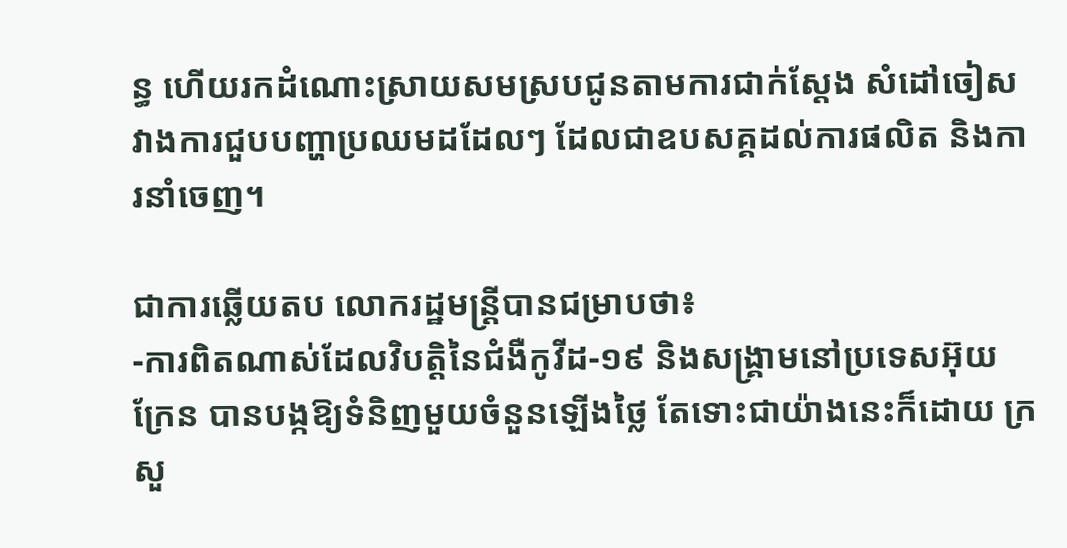ន្ធ ហើយរកដំណោះស្រាយសមស្របជូនតាមការជាក់ស្តែង សំដៅចៀសវាងការជួបបញ្ហាប្រឈមដដែលៗ ដែលជាឧបសគ្គដល់ការផលិត និងការនាំចេញ។

ជាការឆ្លើយតប លោករដ្ឋមន្ត្រីបានជម្រាបថា៖
-ការពិតណាស់ដែលវិបត្តិនៃជំងឺកូវីដ-១៩ និងសង្គ្រាមនៅប្រទេសអ៊ុយក្រែន បានបង្កឱ្យទំនិញមួយចំនួនឡើងថ្លៃ តែទោះជាយ៉ាងនេះក៏ដោយ ក្រសួ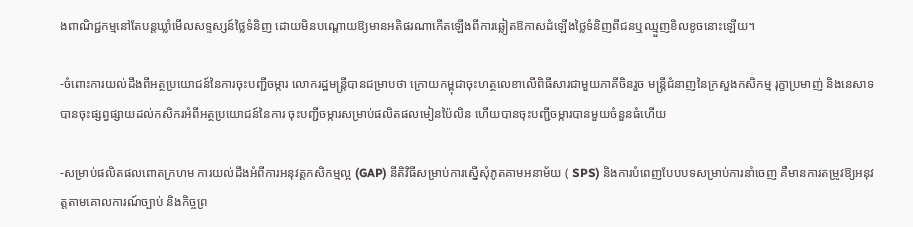ងពាណិជ្ជកម្មនៅតែបន្តឃ្លាំមើលសទ្ទស្សន៍ថ្លៃទំនិញ ដោយមិនបណ្តោយឱ្យមានអតិផរណាកើតឡើងពីការឆ្លៀតឱកាសដំឡើងថ្លៃទំនិញពីជនឬឈ្មួញខិលខូចនោះឡើយ។

-ចំពោះការយល់ដឹងពីអត្ថប្រយោជន៍នៃការចុះបញ្ជីចម្ការ លោករដ្ឋមន្ត្រីបានជម្រាបថា ក្រោយកម្ពុជាចុះហត្ថលេខាលើពិធីសារជាមួយភាគីចិនរួច មន្ត្រីជំនាញនៃក្រសួងកសិកម្ម រុក្ខាប្រមាញ់ និងនេសាទ បានចុះផ្សព្វផ្សាយដល់កសិករអំពីអត្ថប្រយោជន៍នៃការ ចុះបញ្ជីចម្ការសម្រាប់ផលិតផលមៀនប៉ៃលិន ហើយបានចុះបញ្ជីចម្ការបានមួយចំនួនធំហើយ

-សម្រាប់ផលិតផលពោតក្រហម ការយល់ដឹងអំពីការអនុវត្តកសិកម្មល្អ (GAP) នីតិវិធីសម្រាប់ការស្នើសុំភូតគាមអនាម័យ ( SPS) និងការបំពេញបែបបទសម្រាប់ការនាំចេញ គឺមានការតម្រូវឱ្យអនុវត្តតាមគោលការណ៍ច្បាប់ និងកិច្ចព្រ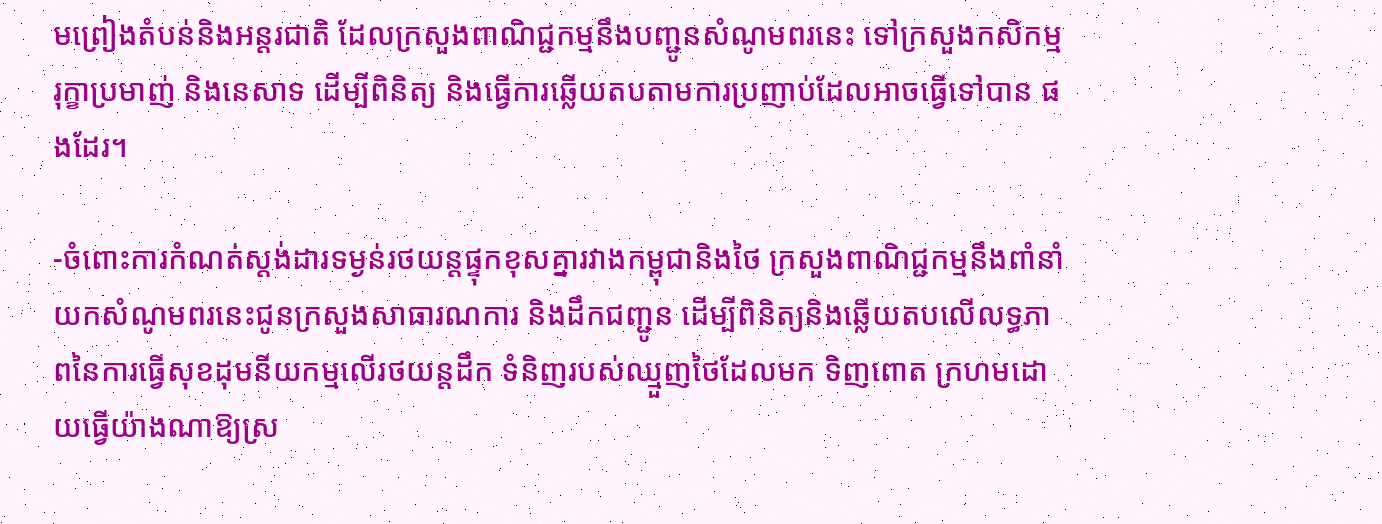មព្រៀងតំបន់និងអន្តរជាតិ ដែលក្រសួងពាណិជ្ជកម្មនឹងបញ្ជូនសំណូមពរនេះ ទៅក្រសួងកសិកម្ម រុក្ខាប្រមាញ់ និងនេសាទ ដើម្បីពិនិត្យ និងធ្វើការឆ្លើយតបតាមការប្រញាប់ដែលអាចធ្វើទៅបាន ផងដែរ។

-ចំពោះការកំណត់ស្តង់ដារទម្ងន់រថយន្តផ្ទុកខុសគ្នារវាងកម្ពុជានិងថៃ ក្រសួងពាណិជ្ជកម្មនឹងពាំនាំយកសំណូមពរនេះជូនក្រសួងសាធារណការ និងដឹកជញ្ជូន ដើម្បីពិនិត្យនិងឆ្លើយតបលើលទ្ធភាពនៃការធ្វើសុខដុមនីយកម្មលើរថយន្តដឹក ទំនិញរបស់ឈ្មួញថៃដែលមក ទិញពោត ក្រហមដោយធ្វើយ៉ាងណាឱ្យស្រ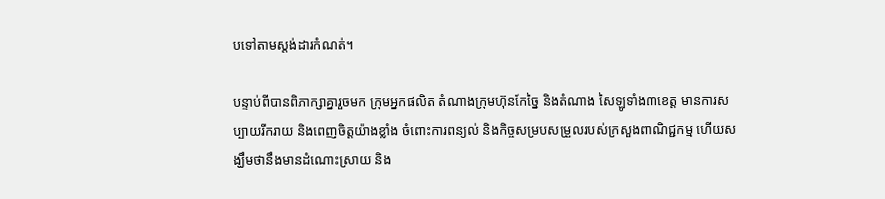បទៅតាមស្តង់ដារកំណត់។

បន្ទាប់ពីបានពិភាក្សាគ្នារួចមក ក្រុមអ្នកផលិត តំណាងក្រុមហ៊ុនកែច្នៃ និងតំណាង សៃឡូទាំង៣ខេត្ត មានការសប្បាយរីករាយ និងពេញចិត្តយ៉ាងខ្លាំង ចំពោះការពន្យល់ និងកិច្ចសម្របសម្រួលរបស់ក្រសួងពាណិជ្ជកម្ម ហើយសង្ឃឹមថានឹងមានដំណោះស្រាយ និង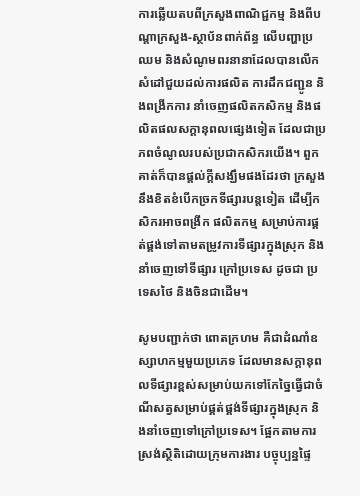ការឆ្លើយតបពីក្រសួងពាណិជ្ជកម្ម និងពីបណ្តាក្រសួង-ស្ថាប័នពាក់ព័ន្ធ លើបញ្ហាប្រឈម និងសំណូមពរនានាដែលបានលើក សំដៅជួយដល់ការផលិត ការដឹកជញ្ជូន និងពង្រីកការ នាំចេញផលិតកសិកម្ម និងផលិតផលសក្តានុពលផ្សេងទៀត ដែលជាប្រភពចំណូលរបស់ប្រជាកសិករយើង។ ពួកគាត់ក៏បានផ្តល់ក្តីសង្ឃឹមផងដែរថា ក្រសួងនឹងខិតខំបើកច្រកទីផ្សារបន្តទៀត ដើម្បីកសិករអាចពង្រីក ផលិតកម្ម សម្រាប់ការផ្គត់ផ្គង់ទៅតាមតម្រូវការទីផ្សារក្នុងស្រុក និងនាំចេញទៅទីផ្សារ ក្រៅប្រទេស ដូចជា ប្រទេសថៃ និងចិនជាដើម។

សូមបញ្ជាក់ថា ពោតក្រហម គឺជាដំណាំឧស្សាហកម្មមួយប្រភេទ ដែលមានសក្តានុពលទីផ្សារខ្ពស់សម្រាប់យកទៅកែច្នៃធ្វើជាចំណីសត្វសម្រាប់ផ្គត់ផ្គង់ទីផ្សារក្នុងស្រុក និងនាំចេញទៅក្រៅប្រទេស។ ផ្អែកតាមការស្រង់ស្ថិតិដោយក្រុមការងារ បច្ចុប្បន្នផ្ទៃ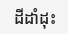ដីដាំដុះ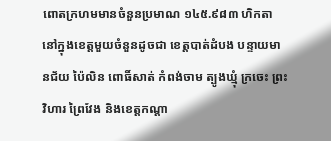ពោតក្រហមមានចំនួនប្រមាណ ១៤៥.៩៨៣ ហិកតា នៅក្នុងខេត្តមួយចំនួនដូចជា ខេត្តបាត់ដំបង បន្ទាយមានជ័យ ប៉ៃលិន ពោធិ៍សាត់ កំពង់ចាម ត្បូងឃ្មុំ ក្រចេះ ព្រះវិហារ ព្រៃវែង និងខេត្តកណ្តា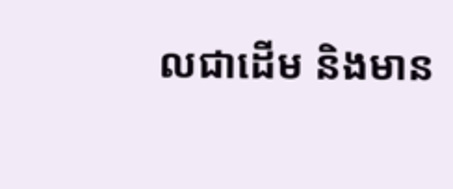លជាដើម និងមាន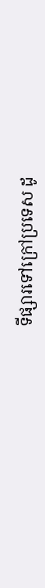ទីផ្សារទៅក្រៅប្រទេស ដូ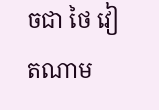ចជា ថៃ វៀតណាម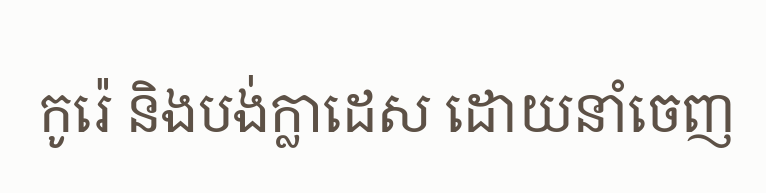កូរ៉េ និងបង់ក្លាដេស ដោយនាំចេញ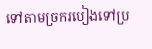ទៅតាមច្រករបៀងទៅប្រ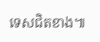ទេសជិតខាង៕